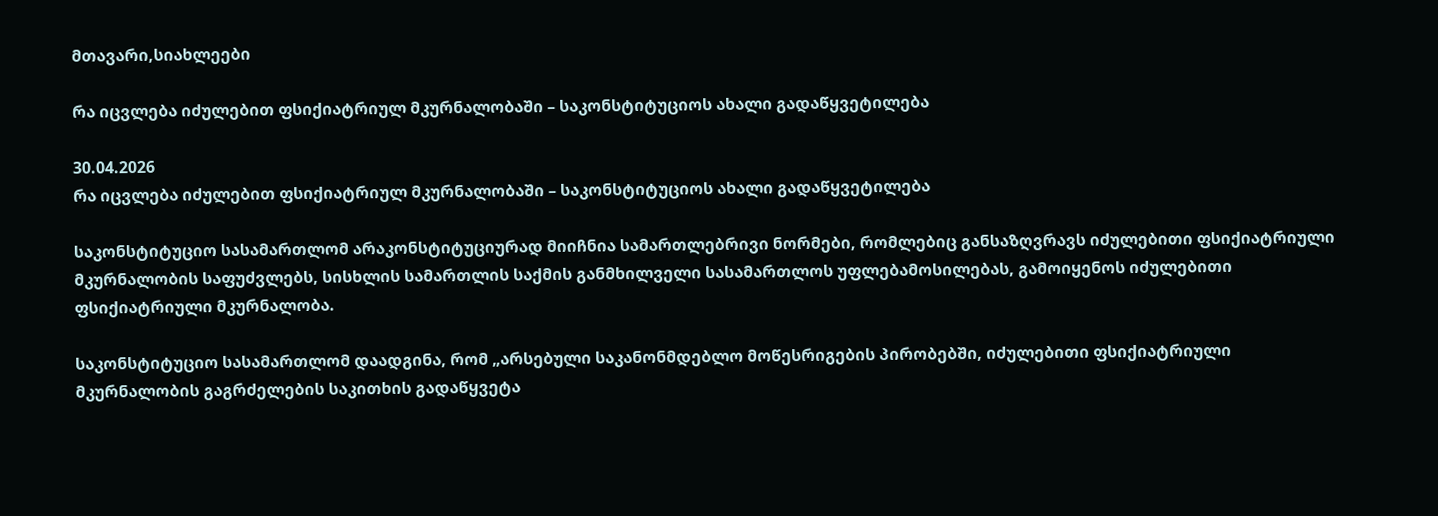მთავარი,სიახლეები

რა იცვლება იძულებით ფსიქიატრიულ მკურნალობაში – საკონსტიტუციოს ახალი გადაწყვეტილება

30.04.2026
რა იცვლება იძულებით ფსიქიატრიულ მკურნალობაში – საკონსტიტუციოს ახალი გადაწყვეტილება

საკონსტიტუციო სასამართლომ არაკონსტიტუციურად მიიჩნია სამართლებრივი ნორმები, რომლებიც განსაზღვრავს იძულებითი ფსიქიატრიული მკურნალობის საფუძვლებს, სისხლის სამართლის საქმის განმხილველი სასამართლოს უფლებამოსილებას, გამოიყენოს იძულებითი ფსიქიატრიული მკურნალობა.

საკონსტიტუციო სასამართლომ დაადგინა, რომ „არსებული საკანონმდებლო მოწესრიგების პირობებში, იძულებითი ფსიქიატრიული მკურნალობის გაგრძელების საკითხის გადაწყვეტა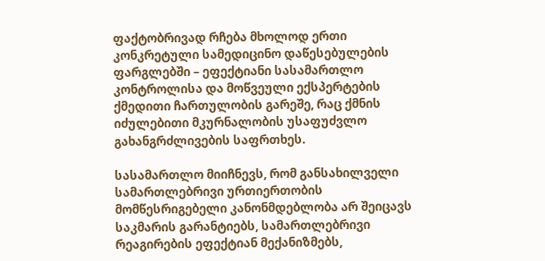ფაქტობრივად რჩება მხოლოდ ერთი კონკრეტული სამედიცინო დაწესებულების ფარგლებში – ეფექტიანი სასამართლო კონტროლისა და მოწვეული ექსპერტების ქმედითი ჩართულობის გარეშე, რაც ქმნის იძულებითი მკურნალობის უსაფუძვლო გახანგრძლივების საფრთხეს.

სასამართლო მიიჩნევს, რომ განსახილველი სამართლებრივი ურთიერთობის მომწესრიგებელი კანონმდებლობა არ შეიცავს საკმარის გარანტიებს, სამართლებრივი რეაგირების ეფექტიან მექანიზმებს,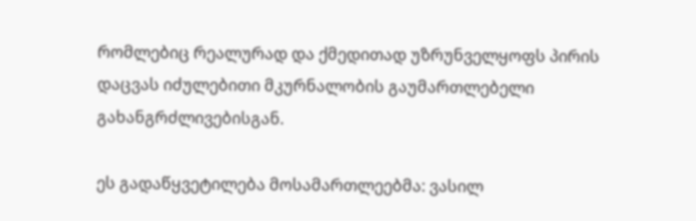რომლებიც რეალურად და ქმედითად უზრუნველყოფს პირის დაცვას იძულებითი მკურნალობის გაუმართლებელი გახანგრძლივებისგან.

ეს გადაწყვეტილება მოსამართლეებმა: ვასილ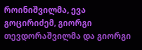როინიშვილმა, ევა გოცირიძემ, გიორგი თევდორაშვილმა და გიორგი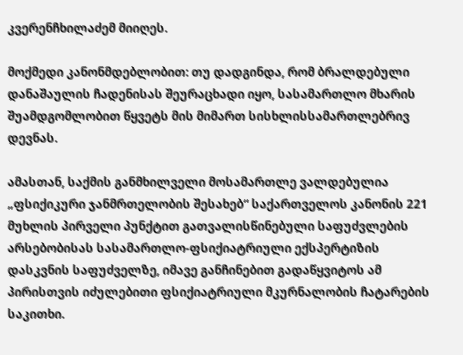კვერენჩხილაძემ მიიღეს.

მოქმედი კანონმდებლობით: თუ დადგინდა, რომ ბრალდებული დანაშაულის ჩადენისას შეურაცხადი იყო, სასამართლო მხარის შუამდგომლობით წყვეტს მის მიმართ სისხლისსამართლებრივ დევნას.

ამასთან, საქმის განმხილველი მოსამართლე ვალდებულია „ფსიქიკური ჯანმრთელობის შესახებ“ საქართველოს კანონის 221 მუხლის პირველი პუნქტით გათვალისწინებული საფუძვლების არსებობისას სასამართლო-ფსიქიატრიული ექსპერტიზის დასკვნის საფუძველზე, იმავე განჩინებით გადაწყვიტოს ამ პირისთვის იძულებითი ფსიქიატრიული მკურნალობის ჩატარების საკითხი.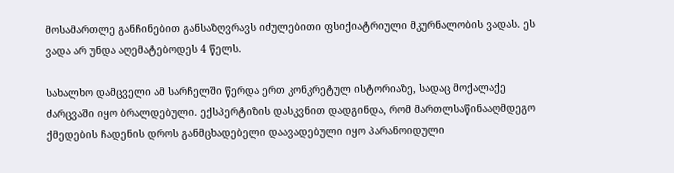მოსამართლე განჩინებით განსაზღვრავს იძულებითი ფსიქიატრიული მკურნალობის ვადას. ეს ვადა არ უნდა აღემატებოდეს 4 წელს.

სახალხო დამცველი ამ სარჩელში წერდა ერთ კონკრეტულ ისტორიაზე, სადაც მოქალაქე ძარცვაში იყო ბრალდებული. ექსპერტიზის დასკვნით დადგინდა, რომ მართლსაწინააღმდეგო ქმედების ჩადენის დროს განმცხადებელი დაავადებული იყო პარანოიდული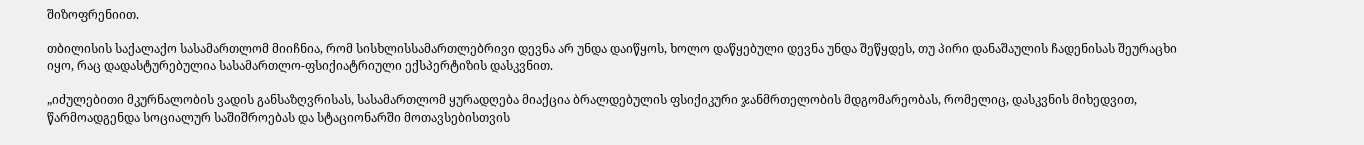შიზოფრენიით.

თბილისის საქალაქო სასამართლომ მიიჩნია, რომ სისხლისსამართლებრივი დევნა არ უნდა დაიწყოს, ხოლო დაწყებული დევნა უნდა შეწყდეს, თუ პირი დანაშაულის ჩადენისას შეურაცხი იყო, რაც დადასტურებულია სასამართლო-ფსიქიატრიული ექსპერტიზის დასკვნით.

„იძულებითი მკურნალობის ვადის განსაზღვრისას, სასამართლომ ყურადღება მიაქცია ბრალდებულის ფსიქიკური ჯანმრთელობის მდგომარეობას, რომელიც, დასკვნის მიხედვით, წარმოადგენდა სოციალურ საშიშროებას და სტაციონარში მოთავსებისთვის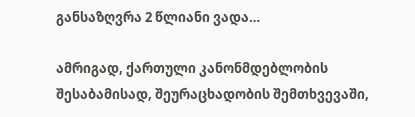განსაზღვრა 2 წლიანი ვადა…

ამრიგად, ქართული კანონმდებლობის შესაბამისად, შეურაცხადობის შემთხვევაში,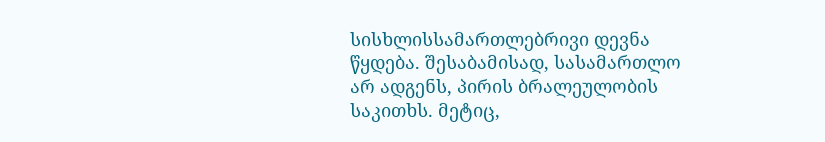სისხლისსამართლებრივი დევნა წყდება. შესაბამისად, სასამართლო არ ადგენს, პირის ბრალეულობის საკითხს. მეტიც,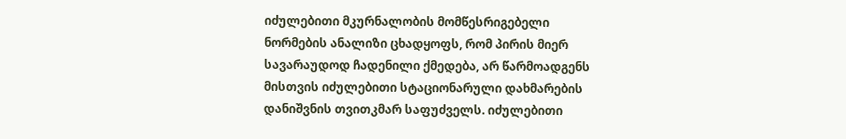იძულებითი მკურნალობის მომწესრიგებელი ნორმების ანალიზი ცხადყოფს, რომ პირის მიერ სავარაუდოდ ჩადენილი ქმედება, არ წარმოადგენს მისთვის იძულებითი სტაციონარული დახმარების დანიშვნის თვითკმარ საფუძველს. იძულებითი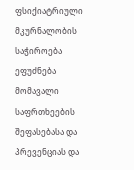ფსიქიატრიული მკურნალობის საჭიროება ეფუძნება მომავალი საფრთხეების შეფასებასა და პრევენციას და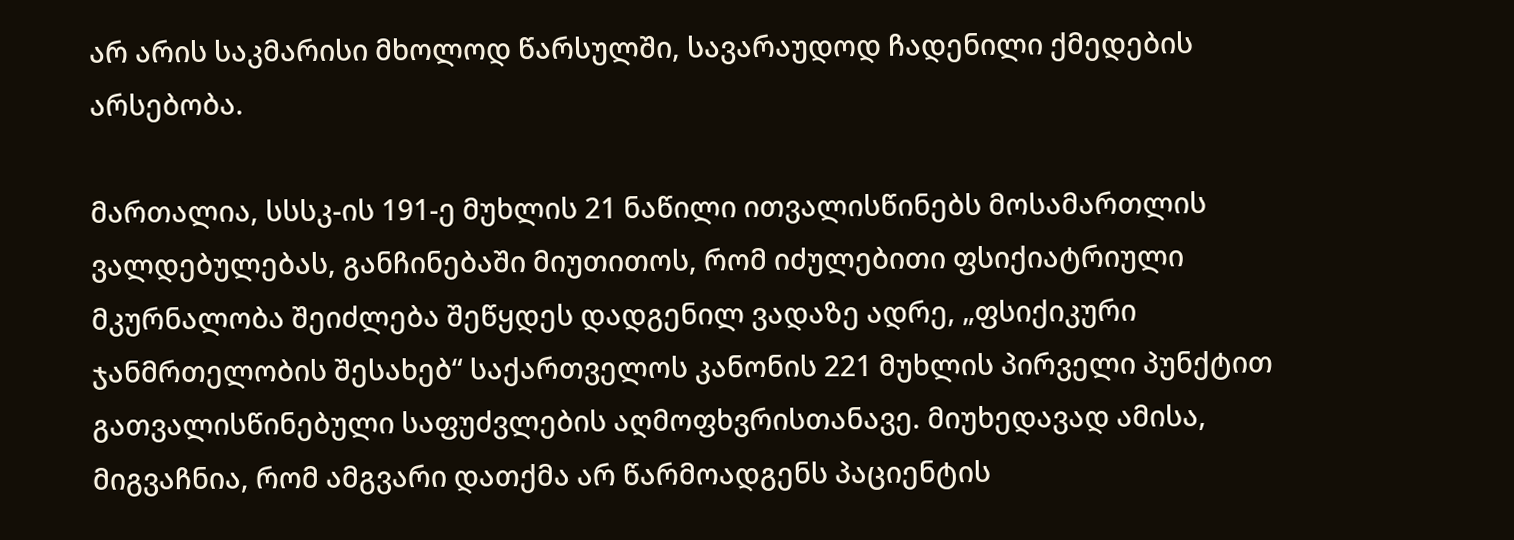არ არის საკმარისი მხოლოდ წარსულში, სავარაუდოდ ჩადენილი ქმედების არსებობა.

მართალია, სსსკ-ის 191-ე მუხლის 21 ნაწილი ითვალისწინებს მოსამართლის ვალდებულებას, განჩინებაში მიუთითოს, რომ იძულებითი ფსიქიატრიული მკურნალობა შეიძლება შეწყდეს დადგენილ ვადაზე ადრე, „ფსიქიკური ჯანმრთელობის შესახებ“ საქართველოს კანონის 221 მუხლის პირველი პუნქტით გათვალისწინებული საფუძვლების აღმოფხვრისთანავე. მიუხედავად ამისა, მიგვაჩნია, რომ ამგვარი დათქმა არ წარმოადგენს პაციენტის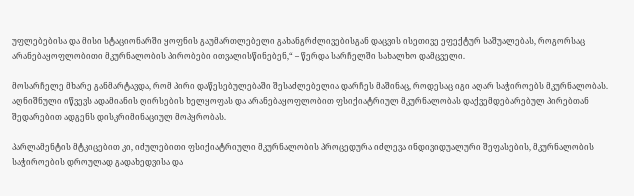უფლებებისა და მისი სტაციონარში ყოფნის გაუმართლებელი გახანგრძლივებისგან დაცვის ისეთივე ეფექტურ საშუალებას, როგორსაც არანებაყოფლობითი მკურნალობის პირობები ითვალისწინებენ,“ – წერდა სარჩელში სახალხო დამცველი.

მოსარჩელე მხარე განმარტავდა, რომ პირი დაწესებულებაში შესაძლებელია დარჩეს მაშინაც, როდესაც იგი აღარ საჭიროებს მკურნალობას. აღნიშნული იწვევს ადამიანის ღირსების ხელყოფას და არანებაყოფლობით ფსიქიატრიულ მკურნალობას დაქვემდებარებულ პირებთან შედარებით ადგენს დისკრიმინაციულ მოპყრობას.

პარლამენტის მტკიცებით კი, იძულებითი ფსიქიატრიული მკურნალობის პროცედურა იძლევა ინდივიდუალური შეფასების, მკურნალობის საჭიროების დროულად გადახედვისა და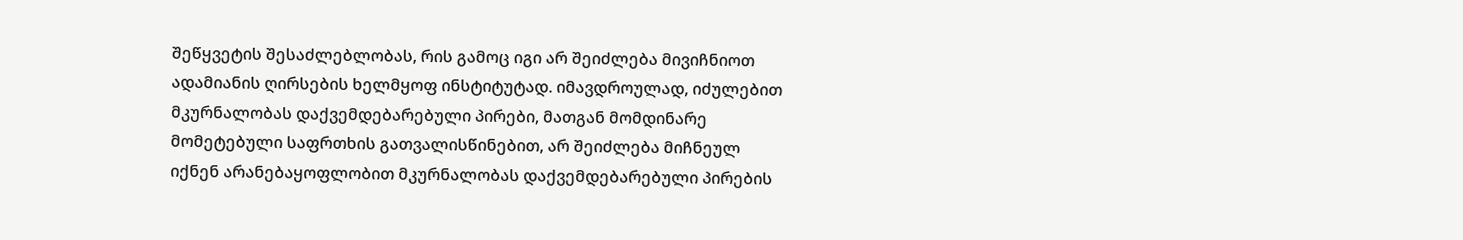შეწყვეტის შესაძლებლობას, რის გამოც იგი არ შეიძლება მივიჩნიოთ ადამიანის ღირსების ხელმყოფ ინსტიტუტად. იმავდროულად, იძულებით მკურნალობას დაქვემდებარებული პირები, მათგან მომდინარე მომეტებული საფრთხის გათვალისწინებით, არ შეიძლება მიჩნეულ იქნენ არანებაყოფლობით მკურნალობას დაქვემდებარებული პირების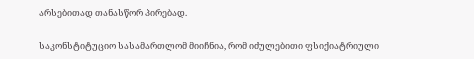არსებითად თანასწორ პირებად.

საკონსტიტუციო სასამართლომ მიიჩნია, რომ იძულებითი ფსიქიატრიული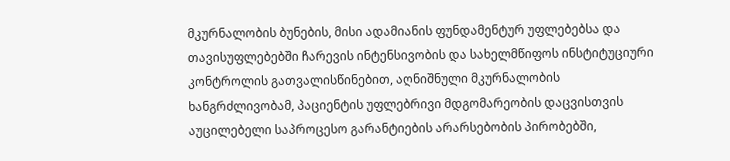მკურნალობის ბუნების, მისი ადამიანის ფუნდამენტურ უფლებებსა და თავისუფლებებში ჩარევის ინტენსივობის და სახელმწიფოს ინსტიტუციური კონტროლის გათვალისწინებით, აღნიშნული მკურნალობის ხანგრძლივობამ, პაციენტის უფლებრივი მდგომარეობის დაცვისთვის აუცილებელი საპროცესო გარანტიების არარსებობის პირობებში,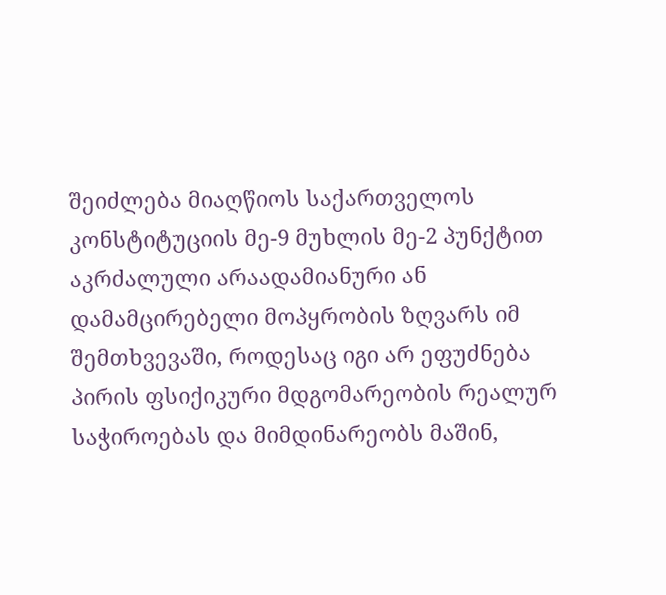შეიძლება მიაღწიოს საქართველოს კონსტიტუციის მე-9 მუხლის მე-2 პუნქტით აკრძალული არაადამიანური ან დამამცირებელი მოპყრობის ზღვარს იმ შემთხვევაში, როდესაც იგი არ ეფუძნება პირის ფსიქიკური მდგომარეობის რეალურ საჭიროებას და მიმდინარეობს მაშინ,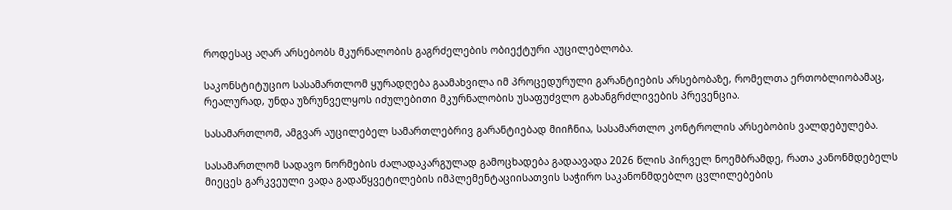როდესაც აღარ არსებობს მკურნალობის გაგრძელების ობიექტური აუცილებლობა.

საკონსტიტუციო სასამართლომ ყურადღება გაამახვილა იმ პროცედურული გარანტიების არსებობაზე, რომელთა ერთობლიობამაც, რეალურად, უნდა უზრუნველყოს იძულებითი მკურნალობის უსაფუძვლო გახანგრძლივების პრევენცია.

სასამართლომ, ამგვარ აუცილებელ სამართლებრივ გარანტიებად მიიჩნია, სასამართლო კონტროლის არსებობის ვალდებულება.

სასამართლომ სადავო ნორმების ძალადაკარგულად გამოცხადება გადაავადა 2026 წლის პირველ ნოემბრამდე, რათა კანონმდებელს მიეცეს გარკვეული ვადა გადაწყვეტილების იმპლემენტაციისათვის საჭირო საკანონმდებლო ცვლილებების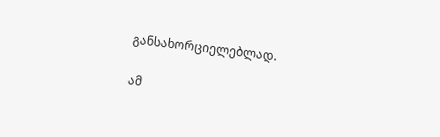განსახორციელებლად.

ამ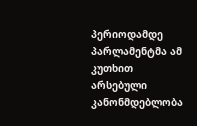პერიოდამდე პარლამენტმა ამ კუთხით არსებული კანონმდებლობა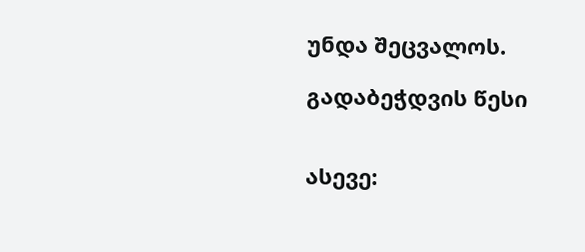უნდა შეცვალოს.

გადაბეჭდვის წესი


ასევე: